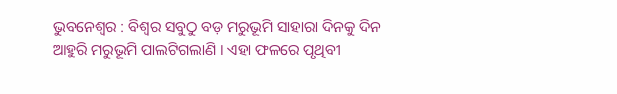ଭୁବନେଶ୍ୱର : ବିଶ୍ୱର ସବୁଠୁ ବଡ଼ ମରୁଭୂମି ସାହାରା ଦିନକୁ ଦିନ ଆହୁରି ମରୁଭୂମି ପାଲଟିଗଲାଣି । ଏହା ଫଳରେ ପୃଥିବୀ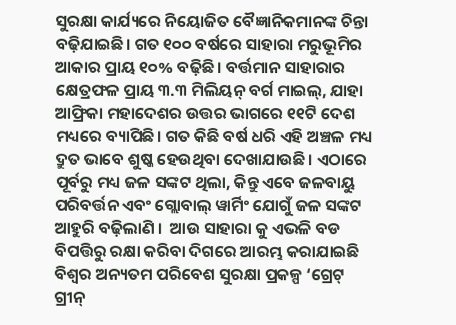ସୁରକ୍ଷା କାର୍ଯ୍ୟରେ ନିୟୋଜିତ ବୈଜ୍ଞାନିକମାନଙ୍କ ଚିନ୍ତା ବଢ଼ିଯାଇଛି। ଗତ ୧୦୦ ବର୍ଷରେ ସାହାରା ମରୁଭୂମିର ଆକାର ପ୍ରାୟ ୧୦% ବଢ଼ିଛି। ବର୍ତ୍ତମାନ ସାହାରାର କ୍ଷେତ୍ରଫଳ ପ୍ରାୟ ୩.୩ ମିଲିୟନ୍ ବର୍ଗ ମାଇଲ୍, ଯାହା ଆଫ୍ରିକା ମହାଦେଶର ଉତ୍ତର ଭାଗରେ ୧୧ଟି ଦେଶ ମଧ୍ୟରେ ବ୍ୟାପିଛି। ଗତ କିଛି ବର୍ଷ ଧରି ଏହି ଅଞ୍ଚଳ ମଧ୍ୟ ଦ୍ରୁତ ଭାବେ ଶୁଷ୍କ ହେଉଥିବା ଦେଖାଯାଉଛି। ଏଠାରେ ପୂର୍ବରୁ ମଧ୍ୟ ଜଳ ସଙ୍କଟ ଥିଲା, କିନ୍ତୁ ଏବେ ଜଳବାୟୁ ପରିବର୍ତ୍ତନ ଏବଂ ଗ୍ଲୋବାଲ୍ ୱାର୍ମିଂ ଯୋଗୁଁ ଜଳ ସଙ୍କଟ ଆହୁରି ବଢ଼ିଲାଣି ।  ଆଉ ସାହାରା କୁ ଏଭଳି ବଡ ବିପତ୍ତିରୁ ରକ୍ଷା କରିବା ଦିଗରେ ଆରମ୍ଭ କରାଯାଇଛି ବିଶ୍ୱର ଅନ୍ୟତମ ପରିବେଶ ସୁରକ୍ଷା ପ୍ରକଳ୍ପ ‘ଗ୍ରେଟ୍ ଗ୍ରୀନ୍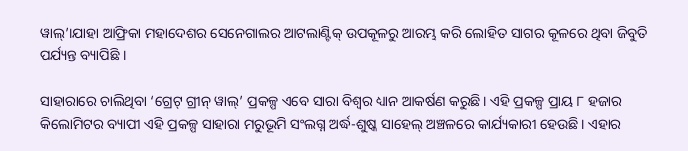ୱାଲ୍’।ଯାହା ଆଫ୍ରିକା ମହାଦେଶର ସେନେଗାଲର ଆଟଲାଣ୍ଟିକ୍ ଉପକୂଳରୁ ଆରମ୍ଭ କରି ଲୋହିତ ସାଗର କୂଳରେ ଥିବା ଜିବୁତି ପର୍ଯ୍ୟନ୍ତ ବ୍ୟାପିଛି ।

ସାହାରାରେ ଚାଲିଥିବା ‘ଗ୍ରେଟ୍ ଗ୍ରୀନ୍ ୱାଲ୍’ ପ୍ରକଳ୍ପ ଏବେ ସାରା ବିଶ୍ୱର ଧ୍ୟାନ ଆକର୍ଷଣ କରୁଛି। ଏହି ପ୍ରକଳ୍ପ ପ୍ରାୟ ୮ ହଜାର କିଲୋମିଟର ବ୍ୟାପୀ ଏହି ପ୍ରକଳ୍ପ ସାହାରା ମରୁଭୂମି ସଂଲଗ୍ନ ଅର୍ଦ୍ଧ-ଶୁଷ୍କ ସାହେଲ୍ ଅଞ୍ଚଳରେ କାର୍ଯ୍ୟକାରୀ ହେଉଛି। ଏହାର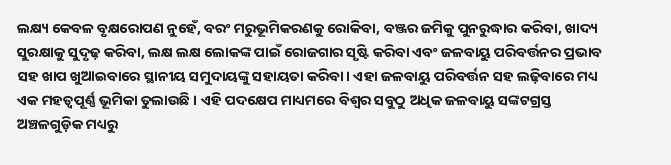ଲକ୍ଷ୍ୟ କେବଳ ବୃକ୍ଷରୋପଣ ନୁହେଁ, ବରଂ ମରୁଭୂମିକରଣକୁ ରୋକିବା, ବଞ୍ଜର ଜମିକୁ ପୁନରୁଦ୍ଧାର କରିବା, ଖାଦ୍ୟ ସୁରକ୍ଷାକୁ ସୁଦୃଢ଼ କରିବା, ଲକ୍ଷ ଲକ୍ଷ ଲୋକଙ୍କ ପାଇଁ ରୋଜଗାର ସୃଷ୍ଟି କରିବା ଏବଂ ଜଳବାୟୁ ପରିବର୍ତ୍ତନର ପ୍ରଭାବ ସହ ଖାପ ଖୁଆଇବାରେ ସ୍ଥାନୀୟ ସମୁଦାୟଙ୍କୁ ସହାୟତା କରିବା। ଏହା ଜଳବାୟୁ ପରିବର୍ତ୍ତନ ସହ ଲଢ଼ିବାରେ ମଧ୍ୟ ଏକ ମହତ୍ୱପୂର୍ଣ୍ଣ ଭୂମିକା ତୁଲାଉଛି । ଏହି ପଦକ୍ଷେପ ମାଧ୍ୟମରେ ବିଶ୍ୱର ସବୁଠୁ ଅଧିକ ଜଳବାୟୁ ସଙ୍କଟଗ୍ରସ୍ତ ଅଞ୍ଚଳଗୁଡ଼ିକ ମଧ୍ୟରୁ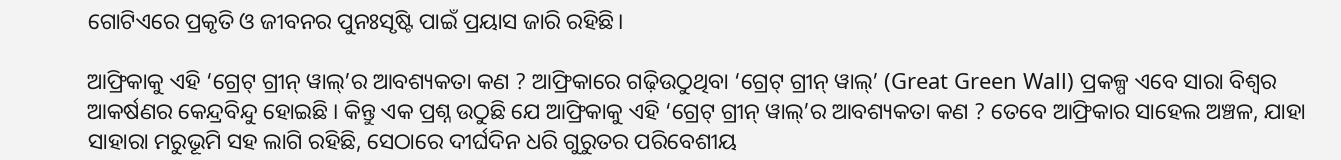ଗୋଟିଏରେ ପ୍ରକୃତି ଓ ଜୀବନର ପୁନଃସୃଷ୍ଟି ପାଇଁ ପ୍ରୟାସ ଜାରି ରହିଛି।

ଆଫ୍ରିକାକୁ ଏହି ‘ଗ୍ରେଟ୍ ଗ୍ରୀନ୍ ୱାଲ୍’ର ଆବଶ୍ୟକତା କଣ ? ଆଫ୍ରିକାରେ ଗଢ଼ିଉଠୁଥିବା ‘ଗ୍ରେଟ୍ ଗ୍ରୀନ୍ ୱାଲ୍’ (Great Green Wall) ପ୍ରକଳ୍ପ ଏବେ ସାରା ବିଶ୍ୱର ଆକର୍ଷଣର କେନ୍ଦ୍ରବିନ୍ଦୁ ହୋଇଛି । କିନ୍ତୁ ଏକ ପ୍ରଶ୍ନ ଉଠୁଛି ଯେ ଆଫ୍ରିକାକୁ ଏହି ‘ଗ୍ରେଟ୍ ଗ୍ରୀନ୍ ୱାଲ୍’ର ଆବଶ୍ୟକତା କଣ ? ତେବେ ଆଫ୍ରିକାର ସାହେଲ ଅଞ୍ଚଳ, ଯାହା ସାହାରା ମରୁଭୂମି ସହ ଲାଗି ରହିଛି, ସେଠାରେ ଦୀର୍ଘଦିନ ଧରି ଗୁରୁତର ପରିବେଶୀୟ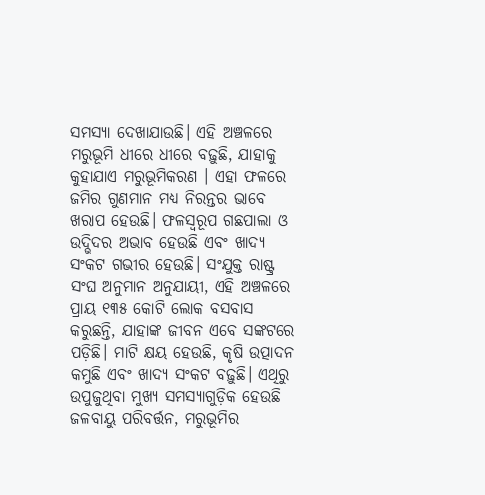ସମସ୍ୟା ଦେଖାଯାଉଛି। ଏହି ଅଞ୍ଚଳରେ ମରୁଭୂମି ଧୀରେ ଧୀରେ ବଢ଼ୁଛି, ଯାହାକୁ କୁହାଯାଏ ମରୁଭୂମିକରଣ । ଏହା ଫଳରେ ଜମିର ଗୁଣମାନ ମଧ୍ୟ ନିରନ୍ତର ଭାବେ ଖରାପ ହେଉଛି। ଫଳସ୍ୱରୂପ ଗଛପାଲା ଓ ଉଦ୍ଭିଦର ଅଭାବ ହେଉଛି ଏବଂ ଖାଦ୍ୟ ସଂକଟ ଗଭୀର ହେଉଛି। ସଂଯୁକ୍ତ ରାଷ୍ଟ୍ର ସଂଘ ଅନୁମାନ ଅନୁଯାୟୀ, ଏହି ଅଞ୍ଚଳରେ ପ୍ରାୟ ୧୩୫ କୋଟି ଲୋକ ବସବାସ କରୁଛନ୍ତି, ଯାହାଙ୍କ ଜୀବନ ଏବେ ସଙ୍କଟରେ ପଡ଼ିଛି। ମାଟି କ୍ଷୟ ହେଉଛି, କୃଷି ଉତ୍ପାଦନ କମୁଛି ଏବଂ ଖାଦ୍ୟ ସଂକଟ ବଢ଼ୁଛି। ଏଥିରୁ ଉପୁଜୁଥିବା ମୁଖ୍ୟ ସମସ୍ୟାଗୁଡ଼ିକ ହେଉଛି ଜଳବାୟୁ ପରିବର୍ତ୍ତନ, ମରୁଭୂମିର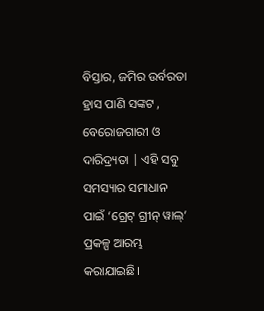ବିସ୍ତାର, ଜମିର ଉର୍ବରତା ହ୍ରାସ ପାଣି ସଙ୍କଟ , ବେରୋଜଗାରୀ ଓ ଦାରିଦ୍ର୍ୟତା | ଏହି ସବୁ ସମସ୍ୟାର ସମାଧାନ ପାଇଁ ‘ଗ୍ରେଟ୍ ଗ୍ରୀନ୍ ୱାଲ୍’ ପ୍ରକଳ୍ପ ଆରମ୍ଭ କରାଯାଇଛି।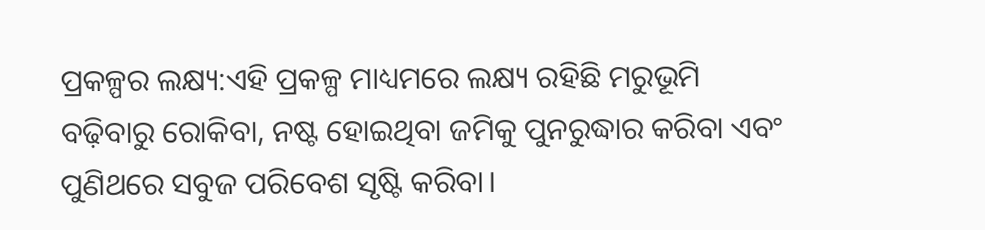ପ୍ରକଳ୍ପର ଲକ୍ଷ୍ୟ:ଏହି ପ୍ରକଳ୍ପ ମାଧ୍ୟମରେ ଲକ୍ଷ୍ୟ ରହିଛି ମରୁଭୂମି ବଢ଼ିବାରୁ ରୋକିବା, ନଷ୍ଟ ହୋଇଥିବା ଜମିକୁ ପୁନରୁଦ୍ଧାର କରିବା ଏବଂ ପୁଣିଥରେ ସବୁଜ ପରିବେଶ ସୃଷ୍ଟି କରିବା।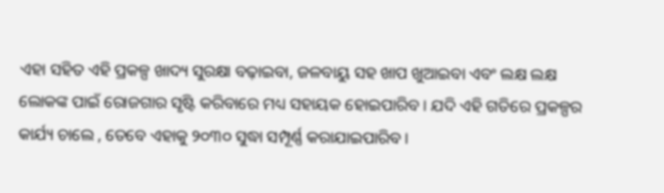ଏହା ସହିତ ଏହି ପ୍ରକଳ୍ପ ଖାଦ୍ୟ ସୁରକ୍ଷା ବଢ଼ାଇବା, ଜଳବାୟୁ ସହ ଖାପ ଖୁଆଇବା ଏବଂ ଲକ୍ଷ ଲକ୍ଷ ଲୋକଙ୍କ ପାଇଁ ରୋଜଗାର ସୃଷ୍ଟି କରିବାରେ ମଧ୍ୟ ସହାୟକ ହୋଇପାରିବ । ଯଦି ଏହି ଗତିରେ ପ୍ରକଳ୍ପର କାର୍ଯ୍ୟ ଚାଲେ , ତେବେ ଏହାକୁ ୨୦୩୦ ସୁଦ୍ଧା ସମ୍ପୂର୍ଣ୍ଣ କରାଯାଇପାରିବ ।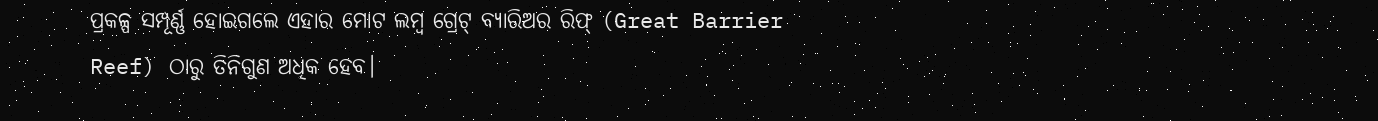ପ୍ରକଳ୍ପ ସମ୍ପୂର୍ଣ୍ଣ ହୋଇଗଲେ ଏହାର ମୋଟ ଲମ୍ବ ଗ୍ରେଟ୍ ବ୍ୟାରିଅର ରିଫ୍ (Great Barrier Reef) ଠାରୁ ତିନିଗୁଣ ଅଧିକ ହେବ।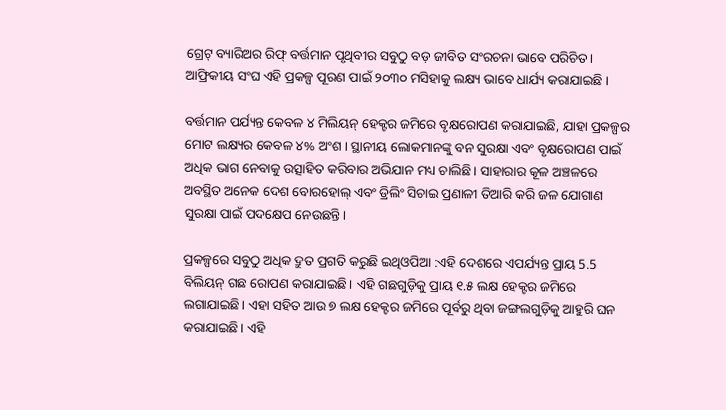ଗ୍ରେଟ୍ ବ୍ୟାରିଅର ରିଫ୍ ବର୍ତ୍ତମାନ ପୃଥିବୀର ସବୁଠୁ ବଡ଼ ଜୀବିତ ସଂରଚନା ଭାବେ ପରିଚିତ। ଆଫ୍ରିକୀୟ ସଂଘ ଏହି ପ୍ରକଳ୍ପ ପୂରଣ ପାଇଁ ୨୦୩୦ ମସିହାକୁ ଲକ୍ଷ୍ୟ ଭାବେ ଧାର୍ଯ୍ୟ କରାଯାଇଛି ।

ବର୍ତ୍ତମାନ ପର୍ଯ୍ୟନ୍ତ କେବଳ ୪ ମିଲିୟନ୍ ହେକ୍ଟର ଜମିରେ ବୃକ୍ଷରୋପଣ କରାଯାଇଛି, ଯାହା ପ୍ରକଳ୍ପର ମୋଟ ଲକ୍ଷ୍ୟର କେବଳ ୪% ଅଂଶ । ସ୍ଥାନୀୟ ଲୋକମାନଙ୍କୁ ବନ ସୁରକ୍ଷା ଏବଂ ବୃକ୍ଷରୋପଣ ପାଇଁ ଅଧିକ ଭାଗ ନେବାକୁ ଉତ୍ସାହିତ କରିବାର ଅଭିଯାନ ମଧ୍ୟ ଚାଲିଛି। ସାହାରାର କୂଳ ଅଞ୍ଚଳରେ ଅବସ୍ଥିତ ଅନେକ ଦେଶ ବୋରହୋଲ୍ ଏବଂ ଡ୍ରିଲିଂ ସିଚାଇ ପ୍ରଣାଳୀ ତିଆରି କରି ଜଳ ଯୋଗାଣ ସୁରକ୍ଷା ପାଇଁ ପଦକ୍ଷେପ ନେଉଛନ୍ତି।

ପ୍ରକଳ୍ପରେ ସବୁଠୁ ଅଧିକ ଦ୍ରୁତ ପ୍ରଗତି କରୁଛି ଇଥିଓପିଆ :ଏହି ଦେଶରେ ଏପର୍ଯ୍ୟନ୍ତ ପ୍ରାୟ 5.5 ବିଲିୟନ୍ ଗଛ ରୋପଣ କରାଯାଇଛି। ଏହି ଗଛଗୁଡ଼ିକୁ ପ୍ରାୟ ୧.୫ ଲକ୍ଷ ହେକ୍ଟର ଜମିରେ ଲଗାଯାଇଛି। ଏହା ସହିତ ଆଉ ୭ ଲକ୍ଷ ହେକ୍ଟର ଜମିରେ ପୂର୍ବରୁ ଥିବା ଜଙ୍ଗଲଗୁଡ଼ିକୁ ଆହୁରି ଘନ କରାଯାଇଛି। ଏହି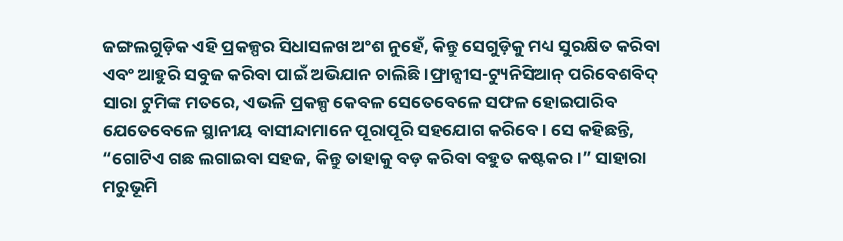ଜଙ୍ଗଲଗୁଡ଼ିକ ଏହି ପ୍ରକଳ୍ପର ସିଧାସଳଖ ଅଂଶ ନୁହେଁ, କିନ୍ତୁ ସେଗୁଡ଼ିକୁ ମଧ୍ୟ ସୁରକ୍ଷିତ କରିବା ଏବଂ ଆହୁରି ସବୁଜ କରିବା ପାଇଁ ଅଭିଯାନ ଚାଲିଛି।ଫ୍ରାନ୍ସୀସ-ଟ୍ୟୁନିସିଆନ୍ ପରିବେଶବିଦ୍ ସାରା ଟୁମିଙ୍କ ମତରେ, ଏଭଳି ପ୍ରକଳ୍ପ କେବଳ ସେତେବେଳେ ସଫଳ ହୋଇପାରିବ ଯେତେବେଳେ ସ୍ଥାନୀୟ ବାସୀନ୍ଦାମାନେ ପୂରାପୂରି ସହଯୋଗ କରିବେ। ସେ କହିଛନ୍ତି, “ଗୋଟିଏ ଗଛ ଲଗାଇବା ସହଜ, କିନ୍ତୁ ତାହାକୁ ବଡ଼ କରିବା ବହୁତ କଷ୍ଟକର।” ସାହାରା ମରୁଭୂମି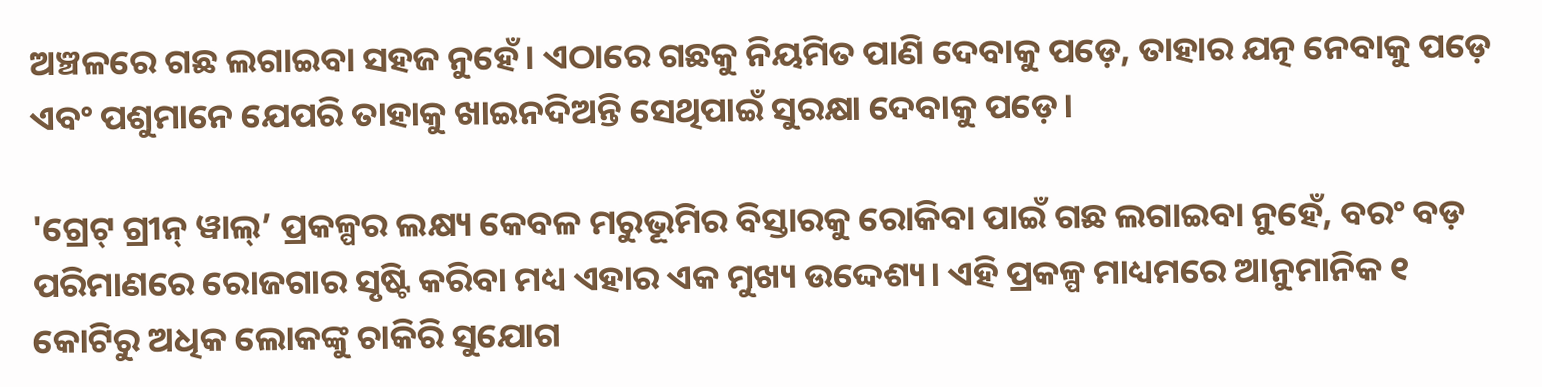ଅଞ୍ଚଳରେ ଗଛ ଲଗାଇବା ସହଜ ନୁହେଁ। ଏଠାରେ ଗଛକୁ ନିୟମିତ ପାଣି ଦେବାକୁ ପଡ଼େ, ତାହାର ଯତ୍ନ ନେବାକୁ ପଡ଼େ ଏବଂ ପଶୁମାନେ ଯେପରି ତାହାକୁ ଖାଇନଦିଅନ୍ତି ସେଥିପାଇଁ ସୁରକ୍ଷା ଦେବାକୁ ପଡ଼େ।

'ଗ୍ରେଟ୍ ଗ୍ରୀନ୍ ୱାଲ୍’ ପ୍ରକଳ୍ପର ଲକ୍ଷ୍ୟ କେବଳ ମରୁଭୂମିର ବିସ୍ତାରକୁ ରୋକିବା ପାଇଁ ଗଛ ଲଗାଇବା ନୁହେଁ, ବରଂ ବଡ଼ ପରିମାଣରେ ରୋଜଗାର ସୃଷ୍ଟି କରିବା ମଧ୍ୟ ଏହାର ଏକ ମୁଖ୍ୟ ଉଦ୍ଦେଶ୍ୟ। ଏହି ପ୍ରକଳ୍ପ ମାଧ୍ୟମରେ ଆନୁମାନିକ ୧ କୋଟିରୁ ଅଧିକ ଲୋକଙ୍କୁ ଚାକିରି ସୁଯୋଗ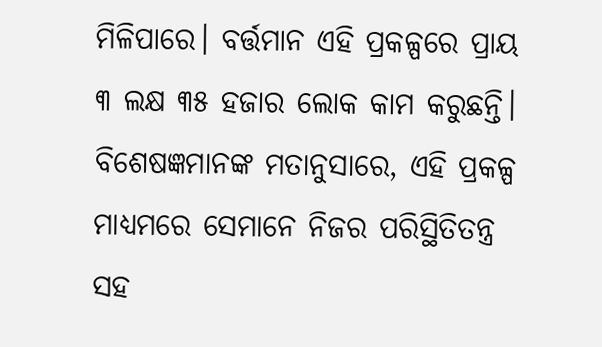ମିଳିପାରେ। ବର୍ତ୍ତମାନ ଏହି ପ୍ରକଳ୍ପରେ ପ୍ରାୟ ୩ ଲକ୍ଷ ୩୫ ହଜାର ଲୋକ କାମ କରୁଛନ୍ତି। ବିଶେଷଜ୍ଞମାନଙ୍କ ମତାନୁସାରେ, ଏହି ପ୍ରକଳ୍ପ ମାଧ୍ୟମରେ ସେମାନେ ନିଜର ପରିସ୍ଥିତିତନ୍ତ୍ର ସହ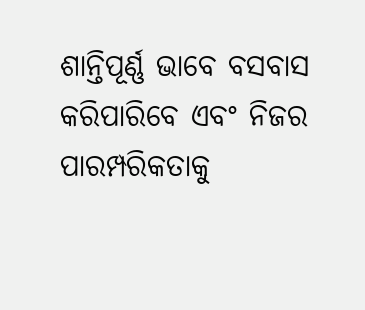ଶାନ୍ତିପୂର୍ଣ୍ଣ ଭାବେ ବସବାସ କରିପାରିବେ ଏବଂ ନିଜର ପାରମ୍ପରିକତାକୁ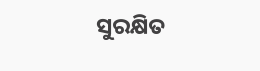ସୁରକ୍ଷିତ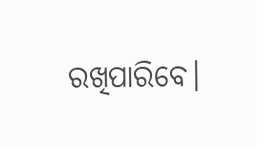ରଖିପାରିବେ।